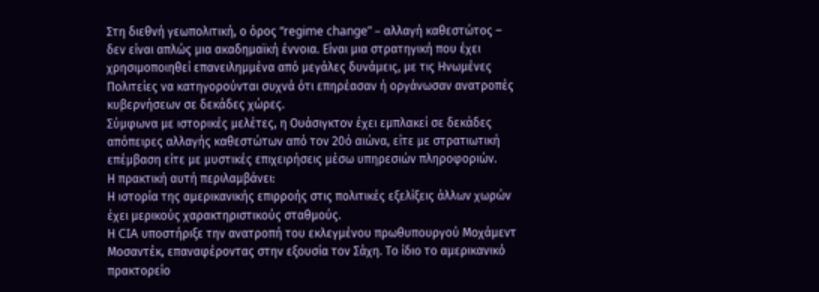Στη διεθνή γεωπολιτική, ο όρος “regime change” – αλλαγή καθεστώτος – δεν είναι απλώς μια ακαδημαϊκή έννοια. Είναι μια στρατηγική που έχει χρησιμοποιηθεί επανειλημμένα από μεγάλες δυνάμεις, με τις Ηνωμένες Πολιτείες να κατηγορούνται συχνά ότι επηρέασαν ή οργάνωσαν ανατροπές κυβερνήσεων σε δεκάδες χώρες.
Σύμφωνα με ιστορικές μελέτες, η Ουάσιγκτον έχει εμπλακεί σε δεκάδες απόπειρες αλλαγής καθεστώτων από τον 20ό αιώνα, είτε με στρατιωτική επέμβαση είτε με μυστικές επιχειρήσεις μέσω υπηρεσιών πληροφοριών.
Η πρακτική αυτή περιλαμβάνει:
Η ιστορία της αμερικανικής επιρροής στις πολιτικές εξελίξεις άλλων χωρών έχει μερικούς χαρακτηριστικούς σταθμούς.
Η CIA υποστήριξε την ανατροπή του εκλεγμένου πρωθυπουργού Μοχάμεντ Μοσαντέκ, επαναφέροντας στην εξουσία τον Σάχη. Το ίδιο το αμερικανικό πρακτορείο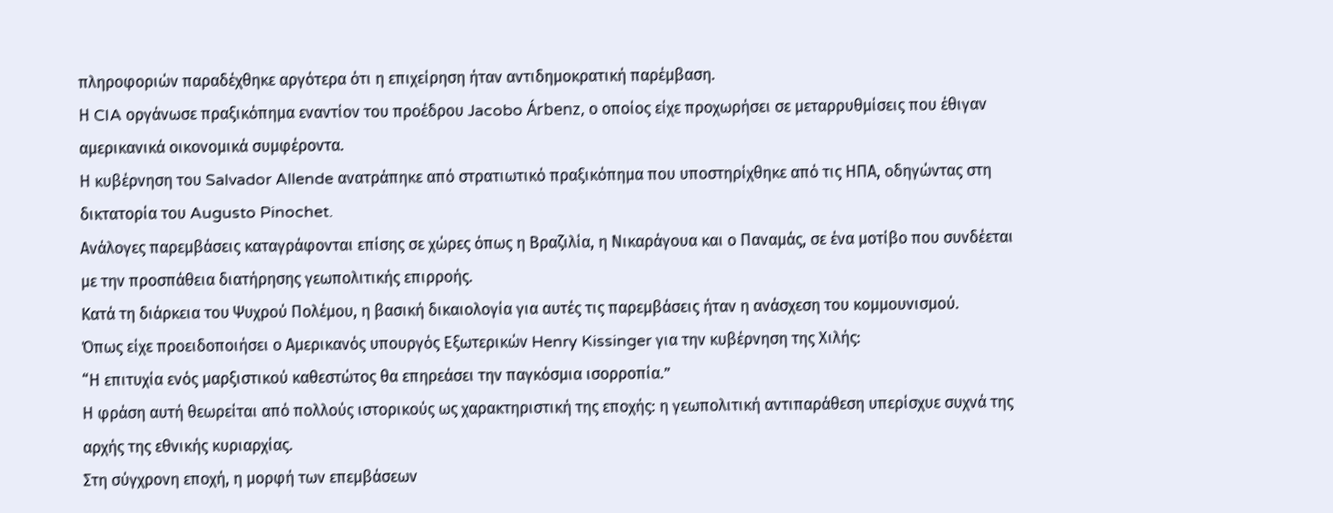πληροφοριών παραδέχθηκε αργότερα ότι η επιχείρηση ήταν αντιδημοκρατική παρέμβαση.
Η CIA οργάνωσε πραξικόπημα εναντίον του προέδρου Jacobo Árbenz, ο οποίος είχε προχωρήσει σε μεταρρυθμίσεις που έθιγαν αμερικανικά οικονομικά συμφέροντα.
Η κυβέρνηση του Salvador Allende ανατράπηκε από στρατιωτικό πραξικόπημα που υποστηρίχθηκε από τις ΗΠΑ, οδηγώντας στη δικτατορία του Augusto Pinochet.
Ανάλογες παρεμβάσεις καταγράφονται επίσης σε χώρες όπως η Βραζιλία, η Νικαράγουα και ο Παναμάς, σε ένα μοτίβο που συνδέεται με την προσπάθεια διατήρησης γεωπολιτικής επιρροής.
Κατά τη διάρκεια του Ψυχρού Πολέμου, η βασική δικαιολογία για αυτές τις παρεμβάσεις ήταν η ανάσχεση του κομμουνισμού.
Όπως είχε προειδοποιήσει ο Αμερικανός υπουργός Εξωτερικών Henry Kissinger για την κυβέρνηση της Χιλής:
“Η επιτυχία ενός μαρξιστικού καθεστώτος θα επηρεάσει την παγκόσμια ισορροπία.”
Η φράση αυτή θεωρείται από πολλούς ιστορικούς ως χαρακτηριστική της εποχής: η γεωπολιτική αντιπαράθεση υπερίσχυε συχνά της αρχής της εθνικής κυριαρχίας.
Στη σύγχρονη εποχή, η μορφή των επεμβάσεων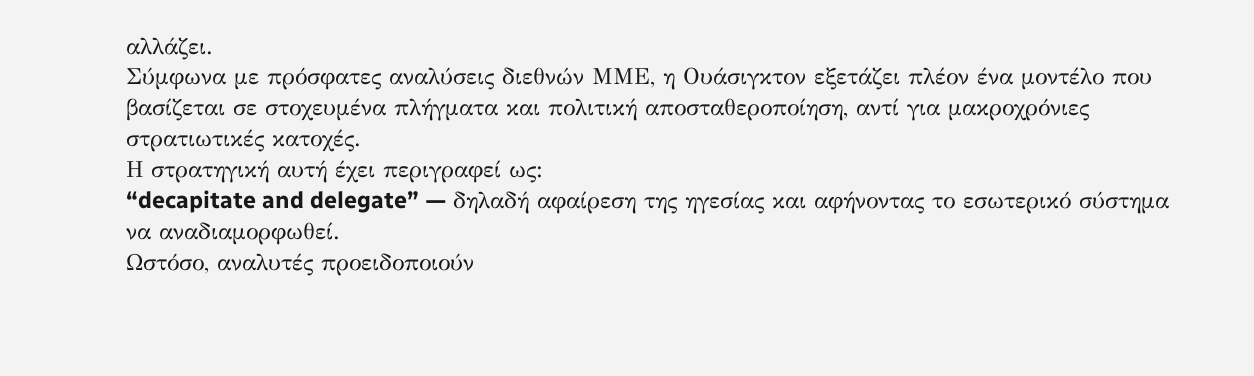αλλάζει.
Σύμφωνα με πρόσφατες αναλύσεις διεθνών ΜΜΕ, η Ουάσιγκτον εξετάζει πλέον ένα μοντέλο που βασίζεται σε στοχευμένα πλήγματα και πολιτική αποσταθεροποίηση, αντί για μακροχρόνιες στρατιωτικές κατοχές.
Η στρατηγική αυτή έχει περιγραφεί ως:
“decapitate and delegate” — δηλαδή αφαίρεση της ηγεσίας και αφήνοντας το εσωτερικό σύστημα να αναδιαμορφωθεί.
Ωστόσο, αναλυτές προειδοποιούν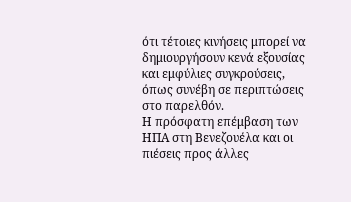ότι τέτοιες κινήσεις μπορεί να δημιουργήσουν κενά εξουσίας και εμφύλιες συγκρούσεις, όπως συνέβη σε περιπτώσεις στο παρελθόν.
Η πρόσφατη επέμβαση των ΗΠΑ στη Βενεζουέλα και οι πιέσεις προς άλλες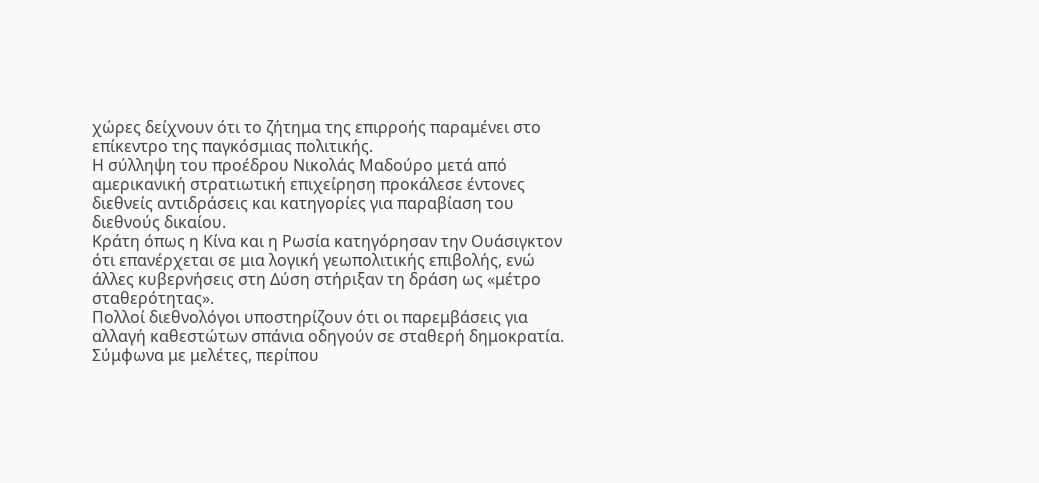χώρες δείχνουν ότι το ζήτημα της επιρροής παραμένει στο επίκεντρο της παγκόσμιας πολιτικής.
Η σύλληψη του προέδρου Νικολάς Μαδούρο μετά από αμερικανική στρατιωτική επιχείρηση προκάλεσε έντονες διεθνείς αντιδράσεις και κατηγορίες για παραβίαση του διεθνούς δικαίου.
Κράτη όπως η Κίνα και η Ρωσία κατηγόρησαν την Ουάσιγκτον ότι επανέρχεται σε μια λογική γεωπολιτικής επιβολής, ενώ άλλες κυβερνήσεις στη Δύση στήριξαν τη δράση ως «μέτρο σταθερότητας».
Πολλοί διεθνολόγοι υποστηρίζουν ότι οι παρεμβάσεις για αλλαγή καθεστώτων σπάνια οδηγούν σε σταθερή δημοκρατία.
Σύμφωνα με μελέτες, περίπου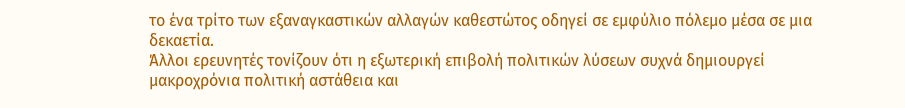το ένα τρίτο των εξαναγκαστικών αλλαγών καθεστώτος οδηγεί σε εμφύλιο πόλεμο μέσα σε μια δεκαετία.
Άλλοι ερευνητές τονίζουν ότι η εξωτερική επιβολή πολιτικών λύσεων συχνά δημιουργεί μακροχρόνια πολιτική αστάθεια και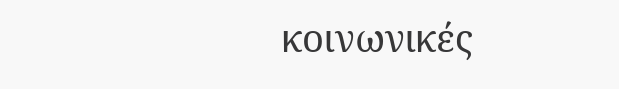κοινωνικές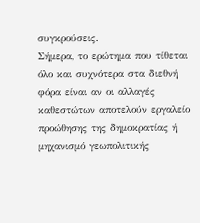συγκρούσεις.
Σήμερα, το ερώτημα που τίθεται όλο και συχνότερα στα διεθνή φόρα είναι αν οι αλλαγές καθεστώτων αποτελούν εργαλείο προώθησης της δημοκρατίας ή μηχανισμό γεωπολιτικής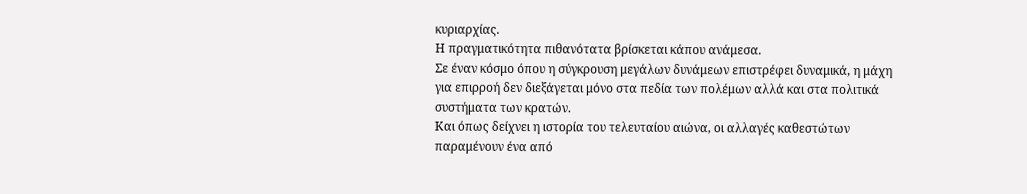κυριαρχίας.
Η πραγματικότητα πιθανότατα βρίσκεται κάπου ανάμεσα.
Σε έναν κόσμο όπου η σύγκρουση μεγάλων δυνάμεων επιστρέφει δυναμικά, η μάχη για επιρροή δεν διεξάγεται μόνο στα πεδία των πολέμων αλλά και στα πολιτικά συστήματα των κρατών.
Και όπως δείχνει η ιστορία του τελευταίου αιώνα, οι αλλαγές καθεστώτων παραμένουν ένα από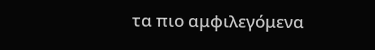τα πιο αμφιλεγόμενα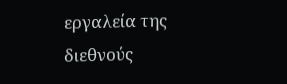εργαλεία της διεθνούς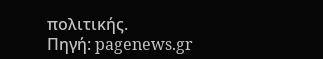πολιτικής.
Πηγή: pagenews.gr